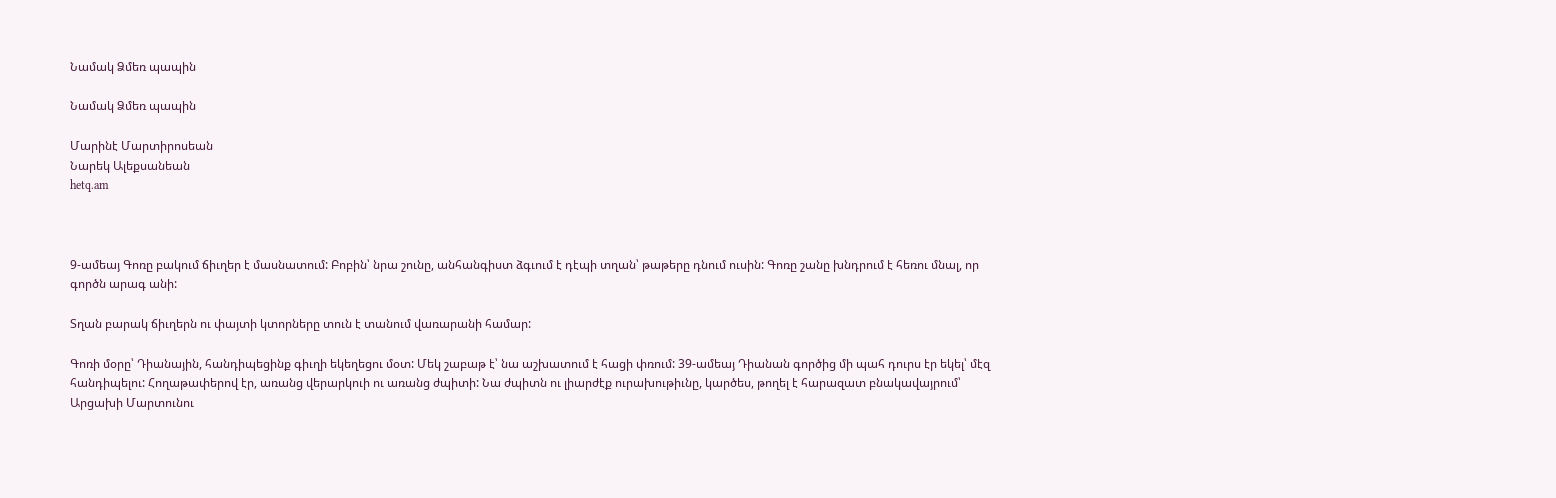Նամակ Ձմեռ պապին

Նամակ Ձմեռ պապին

Մարինէ Մարտիրոսեան
Նարեկ Ալեքսանեան
hetq.am



9-ամեայ Գոռը բակում ճիւղեր է մասնատում: Բոբին՝ նրա շունը, անհանգիստ ձգւում է դէպի տղան՝ թաթերը դնում ուսին: Գոռը շանը խնդրում է հեռու մնալ, որ գործն արագ անի:

Տղան բարակ ճիւղերն ու փայտի կտորները տուն է տանում վառարանի համար:

Գոռի մօրը՝ Դիանային, հանդիպեցինք գիւղի եկեղեցու մօտ: Մեկ շաբաթ է՝ նա աշխատում է հացի փռում: 39-ամեայ Դիանան գործից մի պահ դուրս էր եկել՝ մէզ հանդիպելու: Հողաթափերով էր, առանց վերարկուի ու առանց ժպիտի: Նա ժպիտն ու լիարժէք ուրախութիւնը, կարծես, թողել է հարազատ բնակավայրում՝ Արցախի Մարտունու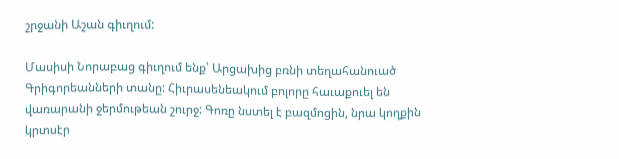շրջանի Աշան գիւղում:

Մասիսի Նորաբաց գիւղում ենք՝ Արցախից բռնի տեղահանուած Գրիգորեանների տանը: Հիւրասենեակում բոլորը հաւաքուել են վառարանի ջերմութեան շուրջ: Գոռը նստել է բազմոցին, նրա կողքին կրտսէր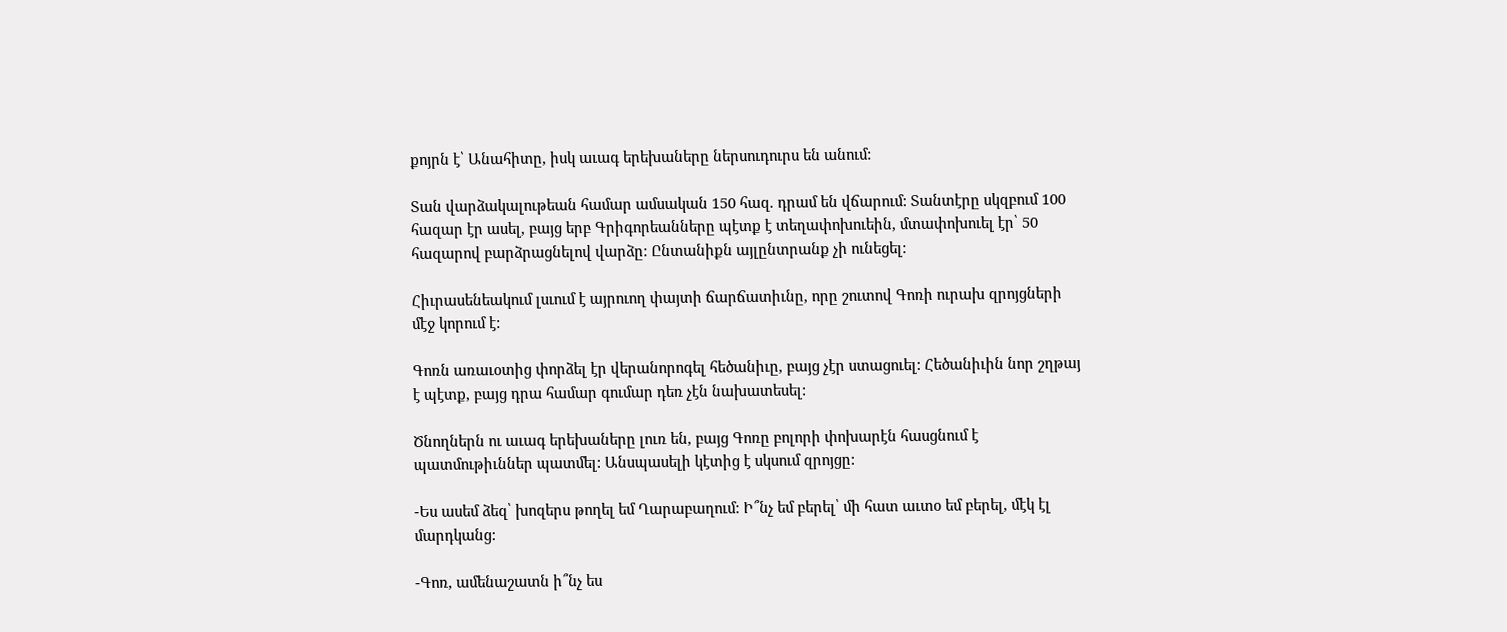քոյրն է՝ Անահիտը, իսկ աւագ երեխաները ներսուդուրս են անում:

Տան վարձակալութեան համար ամսական 150 հազ. դրամ են վճարում: Տանտէրը սկզբում 100 հազար էր ասել, բայց երբ Գրիգորեանները պէտք է տեղափոխուեին, մտափոխուել էր՝ 50 հազարով բարձրացնելով վարձը: Ընտանիքն այլընտրանք չի ունեցել:

Հիւրասենեակում լսւում է այրուող փայտի ճարճատիւնը, որը շուտով Գոռի ուրախ զրոյցների մէջ կորում է:

Գոռն առաւօտից փորձել էր վերանորոգել հեծանիւը, բայց չէր ստացուել: Հեծանիւին նոր շղթայ է պէտք, բայց դրա համար գումար դեռ չէն նախատեսել:

Ծնողներն ու աւագ երեխաները լուռ են, բայց Գոռը բոլորի փոխարէն հասցնում է պատմութիւններ պատմել: Անսպասելի կէտից է սկսում զրոյցը:

-Ես ասեմ ձեզ՝ խոզերս թողել եմ Ղարաբաղում: Ի՞նչ եմ բերել՝ մի հատ աւտօ եմ բերել, մէկ էլ մարդկանց:

-Գոռ, ամենաշատն ի՞նչ ես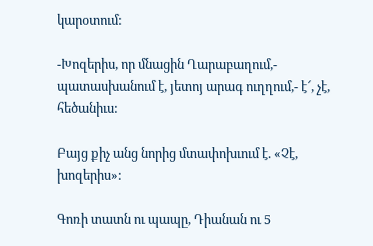կարօտում:

-Խոզերիս, որ մնացին Ղարաբաղում,- պատասխանում է, յետոյ արագ ուղղում,- է՜, չէ, հեծանիւս:

Բայց քիչ անց նորից մտափոխւում է. «Չէ, խոզերիս»:

Գոռի տատն ու պապը, Դիանան ու 5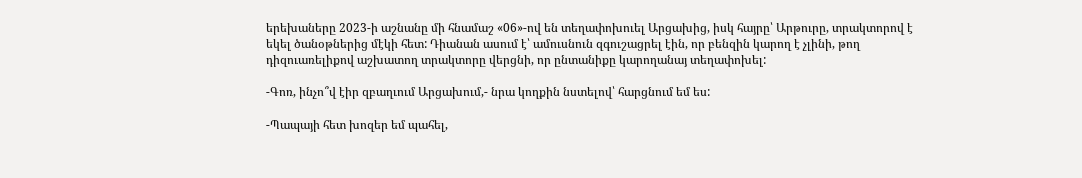երեխաները 2023-ի աշնանը մի հնամաշ «06»-ով են տեղափոխուել Արցախից, իսկ հայրը՝ Արթուրը, տրակտորով է եկել ծանօթներից մէկի հետ: Դիանան ասում է՝ ամուսնուն զգուշացրել էին, որ բենզին կարող է չլինի, թող դիզուառելիքով աշխատող տրակտորը վերցնի, որ ընտանիքը կարողանայ տեղափոխել:

-Գոռ, ինչո՞վ էիր զբաղւում Արցախում,- նրա կողքին նստելով՝ հարցնում եմ ես:

-Պապայի հետ խոզեր եմ պահել,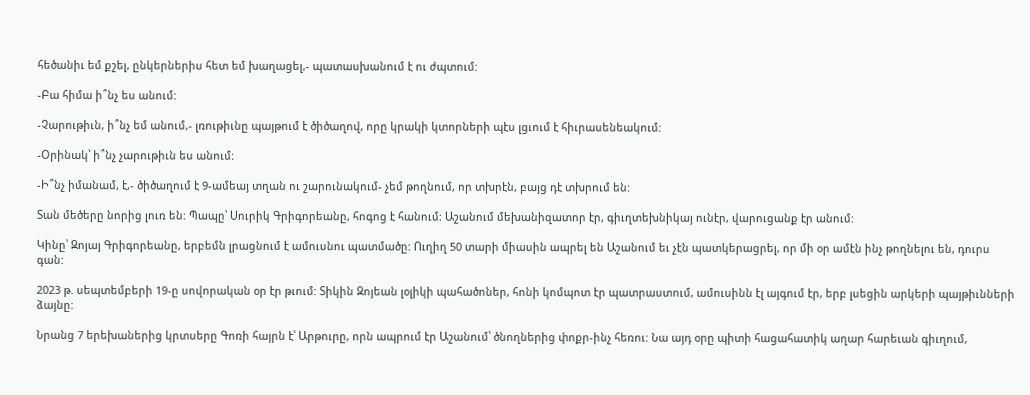հեծանիւ եմ քշել, ընկերներիս հետ եմ խաղացել,- պատասխանում է ու ժպտում:

-Բա հիմա ի՞նչ ես անում:

-Չարութիւն, ի՞նչ եմ անում,- լռութիւնը պայթում է ծիծաղով, որը կրակի կտորների պէս լցւում է հիւրասենեակում:

-Օրինակ՝ ի՞նչ չարութիւն ես անում:

-Ի՞նչ իմանամ, է,- ծիծաղում է 9-ամեայ տղան ու շարունակում- չեմ թողնում, որ տխրէն, բայց դէ տխրում են:

Տան մեծերը նորից լուռ են: Պապը՝ Սուրիկ Գրիգորեանը, հոգոց է հանում: Աշանում մեխանիզատոր էր, գիւղտեխնիկայ ունէր, վարուցանք էր անում:

Կինը՝ Զոյայ Գրիգորեանը, երբեմն լրացնում է ամուսնու պատմածը: Ուղիղ 50 տարի միասին ապրել են Աշանում եւ չէն պատկերացրել, որ մի օր ամէն ինչ թողնելու են, դուրս գան:

2023 թ. սեպտեմբերի 19-ը սովորական օր էր թւում: Տիկին Զոյեան լօլիկի պահածոներ, հոնի կոմպոտ էր պատրաստում, ամուսինն էլ այգում էր, երբ լսեցին արկերի պայթիւնների ձայնը:

Նրանց 7 երեխաներից կրտսերը Գոռի հայրն է՝ Արթուրը, որն ապրում էր Աշանում՝ ծնողներից փոքր-ինչ հեռու: Նա այդ օրը պիտի հացահատիկ աղար հարեւան գիւղում,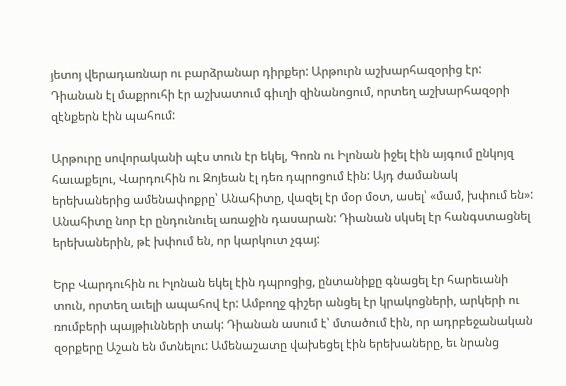յետոյ վերադառնար ու բարձրանար դիրքեր: Արթուրն աշխարհազօրից էր: Դիանան էլ մաքրուհի էր աշխատում գիւղի զինանոցում, որտեղ աշխարհազօրի զէնքերն էին պահում:

Արթուրը սովորականի պէս տուն էր եկել, Գոռն ու Իլոնան իջել էին այգում ընկոյզ հաւաքելու, Վարդուհին ու Զոյեան էլ դեռ դպրոցում էին: Այդ ժամանակ երեխաներից ամենափոքրը՝ Անահիտը, վազել էր մօր մօտ, ասել՝ «մամ, խփում են»: Անահիտը նոր էր ընդունուել առաջին դասարան: Դիանան սկսել էր հանգստացնել երեխաներին, թէ խփում են, որ կարկուտ չգայ:

Երբ Վարդուհին ու Իլոնան եկել էին դպրոցից, ընտանիքը գնացել էր հարեւանի տուն, որտեղ աւելի ապահով էր: Ամբողջ գիշեր անցել էր կրակոցների, արկերի ու ռումբերի պայթիւնների տակ: Դիանան ասում է՝ մտածում էին, որ ադրբեջանական զօրքերը Աշան են մտնելու: Ամենաշատը վախեցել էին երեխաները, եւ նրանց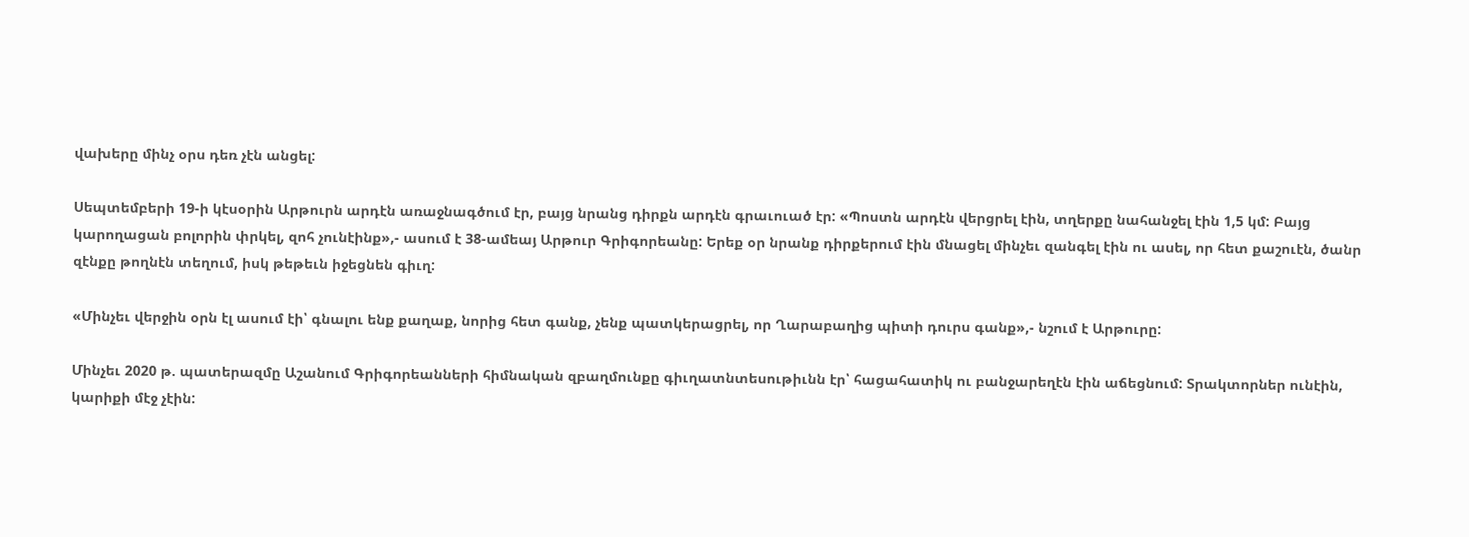վախերը մինչ օրս դեռ չէն անցել:

Սեպտեմբերի 19-ի կէսօրին Արթուրն արդէն առաջնագծում էր, բայց նրանց դիրքն արդէն գրաւուած էր: «Պոստն արդէն վերցրել էին, տղերքը նահանջել էին 1,5 կմ: Բայց կարողացան բոլորին փրկել, զոհ չունէինք»,- ասում է 38-ամեայ Արթուր Գրիգորեանը: Երեք օր նրանք դիրքերում էին մնացել մինչեւ զանգել էին ու ասել, որ հետ քաշուէն, ծանր զէնքը թողնէն տեղում, իսկ թեթեւն իջեցնեն գիւղ:

«Մինչեւ վերջին օրն էլ ասում էի՝ գնալու ենք քաղաք, նորից հետ գանք, չենք պատկերացրել, որ Ղարաբաղից պիտի դուրս գանք»,- նշում է Արթուրը:

Մինչեւ 2020 թ. պատերազմը Աշանում Գրիգորեանների հիմնական զբաղմունքը գիւղատնտեսութիւնն էր՝ հացահատիկ ու բանջարեղէն էին աճեցնում: Տրակտորներ ունէին, կարիքի մէջ չէին: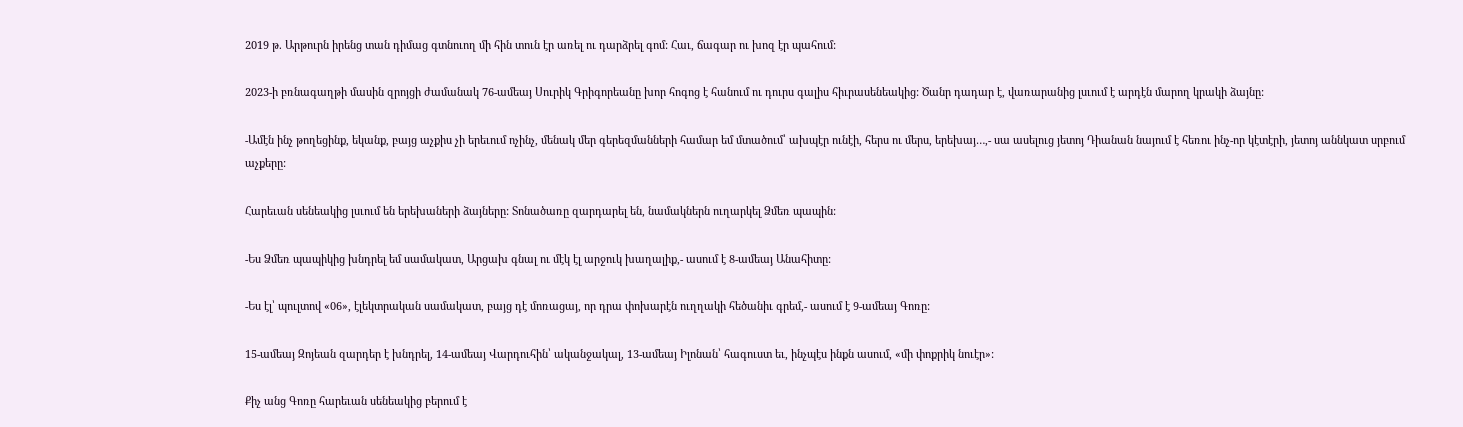2019 թ. Արթուրն իրենց տան դիմաց գտնուող մի հին տուն էր առել ու դարձրել գոմ: Հաւ, ճագար ու խոզ էր պահում:

2023-ի բռնագաղթի մասին զրոյցի ժամանակ 76-ամեայ Սուրիկ Գրիգորեանը խոր հոգոց է հանում ու դուրս գալիս հիւրասենեակից: Ծանր դադար է, վառարանից լսւում է արդէն մարող կրակի ձայնը:

-Ամէն ինչ թողեցինք, եկանք, բայց աչքիս չի երեւում ոչինչ, մենակ մեր գերեզմանների համար եմ մտածում՝ ախպէր ունէի, հերս ու մերս, երեխայ…,- սա ասելուց յետոյ Դիանան նայում է հեռու ինչ-որ կէտէրի, յետոյ աննկատ սրբում աչքերը:

Հարեւան սենեակից լսւում են երեխաների ձայները: Տոնածառը զարդարել են, նամակներն ուղարկել Ձմեռ պապին:

-Ես Ձմեռ պապիկից խնդրել եմ սամակատ, Արցախ գնալ ու մէկ էլ արջուկ խաղալիք,- ասում է 8-ամեայ Անահիտը:

-Ես էլ՝ պուլտով «06», էլեկտրական սամակատ, բայց դէ մոռացայ, որ դրա փոխարէն ուղղակի հեծանիւ գրեմ,- ասում է 9-ամեայ Գոռը:

15-ամեայ Զոյեան զարդեր է խնդրել, 14-ամեայ Վարդուհին՝ ականջակալ, 13-ամեայ Իլոնան՝ հագուստ եւ, ինչպէս ինքն ասում, «մի փոքրիկ նուէր»:

Քիչ անց Գոռը հարեւան սենեակից բերում է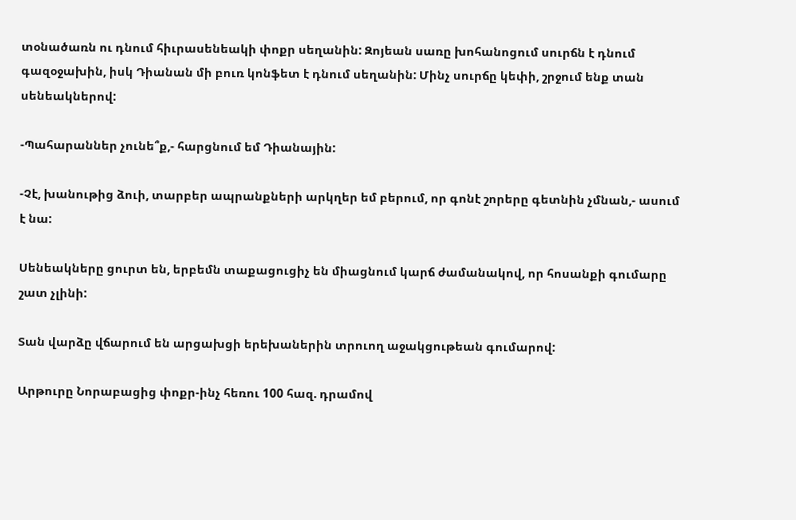տօնածառն ու դնում հիւրասենեակի փոքր սեղանին: Զոյեան սառը խոհանոցում սուրճն է դնում գազօջախին, իսկ Դիանան մի բուռ կոնֆետ է դնում սեղանին: Մինչ սուրճը կեփի, շրջում ենք տան սենեակներով:

-Պահարաններ չունե՞ք,- հարցնում եմ Դիանային:

-Չէ, խանութից ձուի, տարբեր ապրանքների արկղեր եմ բերում, որ գոնէ շորերը գետնին չմնան,- ասում է նա:

Սենեակները ցուրտ են, երբեմն տաքացուցիչ են միացնում կարճ ժամանակով, որ հոսանքի գումարը շատ չլինի:

Տան վարձը վճարում են արցախցի երեխաներին տրուող աջակցութեան գումարով:

Արթուրը Նորաբացից փոքր-ինչ հեռու 100 հազ. դրամով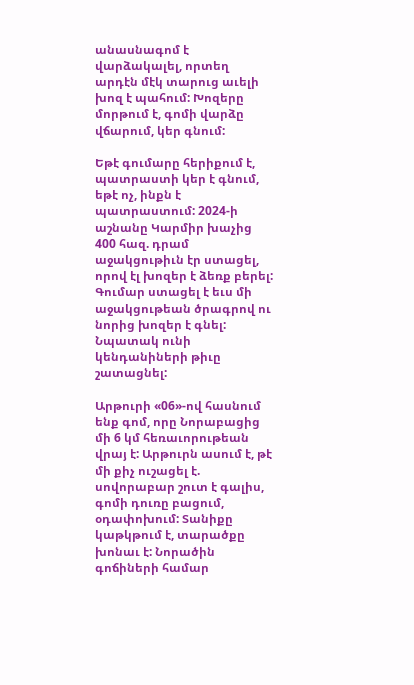անասնագոմ է վարձակալել, որտեղ արդէն մէկ տարուց աւելի խոզ է պահում: Խոզերը մորթում է, գոմի վարձը վճարում, կեր գնում:

Եթէ գումարը հերիքում է, պատրաստի կեր է գնում, եթէ ոչ, ինքն է պատրաստում: 2024-ի աշնանը Կարմիր խաչից 400 հազ. դրամ աջակցութիւն էր ստացել, որով էլ խոզեր է ձեռք բերել: Գումար ստացել է եւս մի աջակցութեան ծրագրով ու նորից խոզեր է գնել: Նպատակ ունի կենդանիների թիւը շատացնել:

Արթուրի «06»-ով հասնում ենք գոմ, որը Նորաբացից մի 6 կմ հեռաւորութեան վրայ է: Արթուրն ասում է, թէ մի քիչ ուշացել է. սովորաբար շուտ է գալիս, գոմի դուռը բացում, օդափոխում: Տանիքը կաթկթում է, տարածքը խոնաւ է: Նորածին գոճիների համար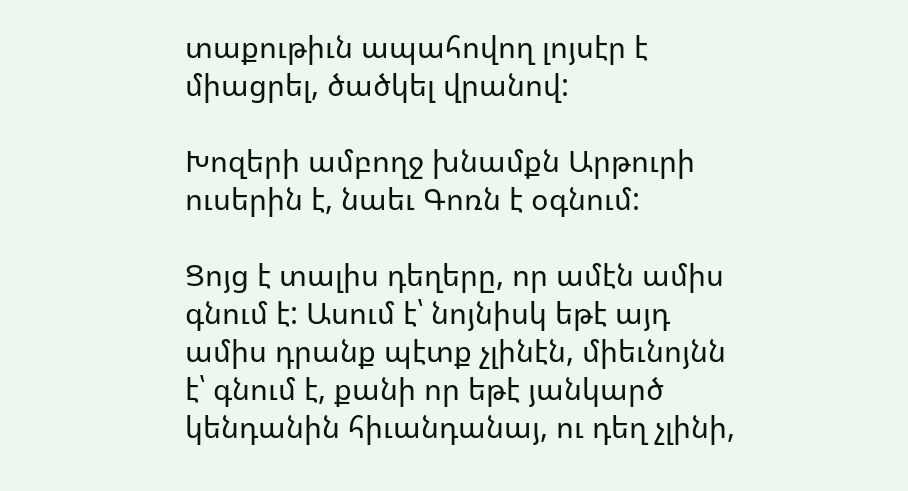տաքութիւն ապահովող լոյսէր է միացրել, ծածկել վրանով:

Խոզերի ամբողջ խնամքն Արթուրի ուսերին է, նաեւ Գոռն է օգնում:

Ցոյց է տալիս դեղերը, որ ամէն ամիս գնում է: Ասում է՝ նոյնիսկ եթէ այդ ամիս դրանք պէտք չլինէն, միեւնոյնն է՝ գնում է, քանի որ եթէ յանկարծ կենդանին հիւանդանայ, ու դեղ չլինի,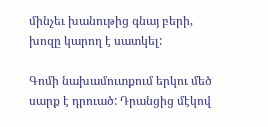մինչեւ խանութից գնայ բերի, խոզը կարող է սատկել:

Գոմի նախամուտքում երկու մեծ սարք է դրուած: Դրանցից մէկով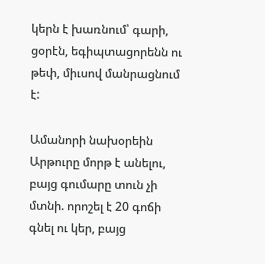կերն է խառնում՝ գարի, ցօրէն, եգիպտացորենն ու թեփ, միւսով մանրացնում է:

Ամանորի նախօրեին Արթուրը մորթ է անելու, բայց գումարը տուն չի մտնի. որոշել է 20 գոճի գնել ու կեր, բայց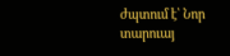ժպտում է՝ Նոր տարուայ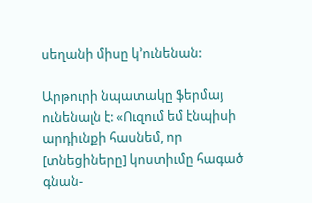սեղանի միսը կ’ունենան:

Արթուրի նպատակը ֆերմայ ունենալն է: «Ուզում եմ էնպիսի արդիւնքի հասնեմ, որ [տնեցիները] կոստիւմը հագած գնան-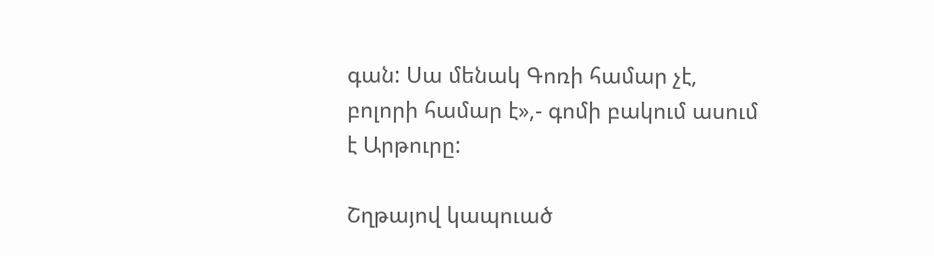գան: Սա մենակ Գոռի համար չէ, բոլորի համար է»,- գոմի բակում ասում է Արթուրը:

Շղթայով կապուած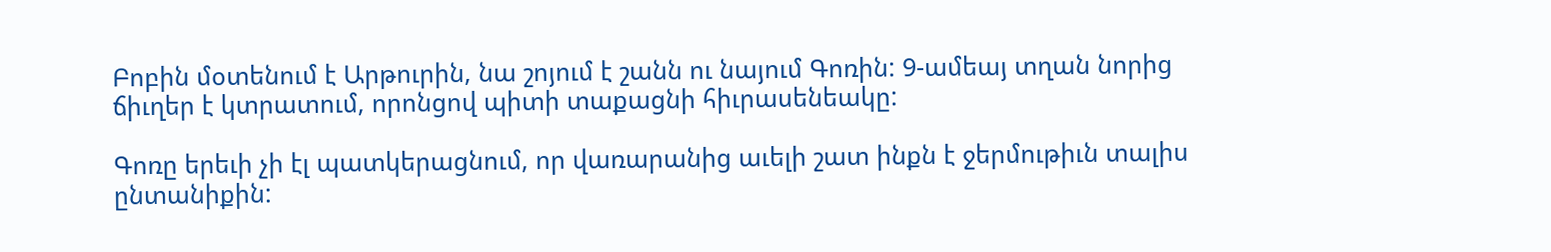Բոբին մօտենում է Արթուրին, նա շոյում է շանն ու նայում Գոռին: 9-ամեայ տղան նորից ճիւղեր է կտրատում, որոնցով պիտի տաքացնի հիւրասենեակը:

Գոռը երեւի չի էլ պատկերացնում, որ վառարանից աւելի շատ ինքն է ջերմութիւն տալիս ընտանիքին: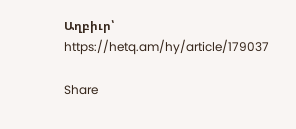Աղբիւր՝ https://hetq.am/hy/article/179037

Share